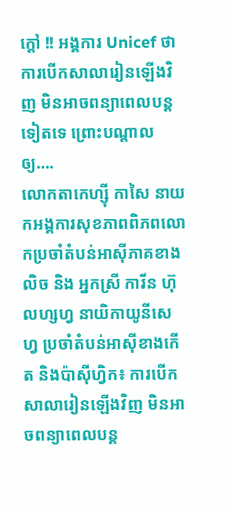ក្ដៅ !! អង្គការ Unicef ថាការបើកសាលារៀនឡើងវិញ មិនអាចពន្យាពេលបន្តទៀតទេ ព្រោះបណ្តាលឲ្យ….
លោកតាកេហ្ស៊ី កាសៃ នាយកអង្គការសុខភាពពិភពលោកប្រចាំតំបន់អាស៊ីភាគខាងលិច និង អ្នកស្រី ការីន ហ៊ុលហ្សហ្វ នាយិកាយូនីសេហ្វ ប្រចាំតំបន់អាស៊ីខាងកើត និងប៉ាស៊ីហ្វិក៖ ការបើកសាលារៀនឡើងវិញ មិនអាចពន្យាពេលបន្ត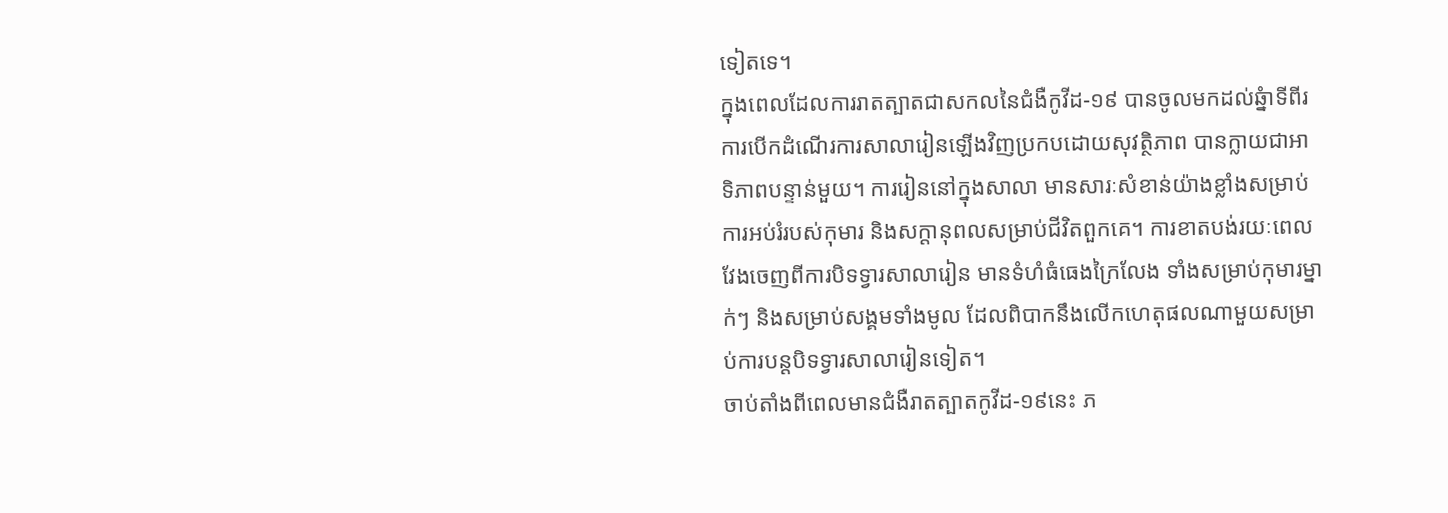ទៀតទេ។
ក្នុងពេលដែលការរាតត្បាតជាសកលនៃជំងឺកូវីដ-១៩ បានចូលមកដល់ឆ្នំាទីពីរ ការបើកដំណើរការសាលារៀនឡើងវិញប្រកបដោយសុវត្ថិភាព បានក្លាយជាអាទិភាពបន្ទាន់មួយ។ ការរៀននៅក្នុងសាលា មានសារៈសំខាន់យ៉ាងខ្លាំងសម្រាប់ការអប់រំរបស់កុមារ និងសក្តានុពលសម្រាប់ជីវិតពួកគេ។ ការខាតបង់រយៈពេលវែងចេញពីការបិទទ្វារសាលារៀន មានទំហំធំធេងក្រៃលែង ទាំងសម្រាប់កុមារម្នាក់ៗ និងសម្រាប់សង្គមទាំងមូល ដែលពិបាកនឹងលើកហេតុផលណាមួយសម្រាប់ការបន្តបិទទ្វារសាលារៀនទៀត។
ចាប់តាំងពីពេលមានជំងឺរាតត្បាតកូវីដ-១៩នេះ ភ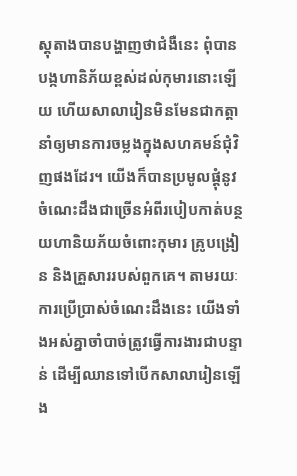ស្តុតាងបានបង្ហាញថាជំងឺនេះ ពុំបានបង្កហានិភ័យខ្ពស់ដល់កុមារនោះឡើយ ហើយសាលារៀនមិនមែនជាកត្តានាំឲ្យមានការចម្លងក្នុងសហគមន៍ជុំវិញផងដែរ។ យើងក៏បានប្រមូលផ្តុំនូវចំណេះដឹងជាច្រើនអំពីរបៀបកាត់បន្ថយហានិយភ័យចំពោះកុមារ គ្រូបង្រៀន និងគ្រួសាររបស់ពួកគេ។ តាមរយៈការប្រើប្រាស់ចំណេះដឹងនេះ យើងទាំងអស់គ្នាចាំបាច់ត្រូវធ្វើការងារជាបន្ទាន់ ដើម្បីឈានទៅបើកសាលារៀនឡើង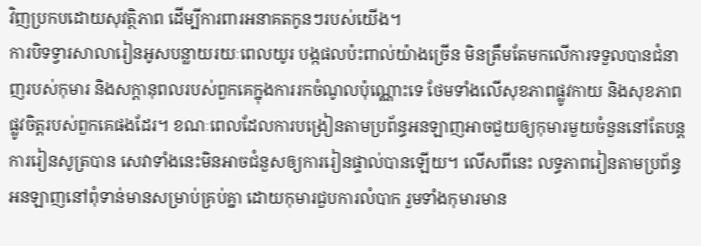វិញប្រកបដោយសុវត្ថិភាព ដើម្បីការពារអនាគតកូនៗរបស់យើង។
ការបិទទ្វារសាលារៀនអូសបន្លាយរយៈពេលយូរ បង្កផលប៉ះពាល់យ៉ាងច្រើន មិនត្រឹមតែមកលើការទទួលបានជំនាញរបស់កុមារ និងសក្តានុពលរបស់ពួកគេក្នុងការរកចំណូលប៉ុណ្ណោះទេ ថែមទាំងលើសុខភាពផ្លូវកាយ និងសុខភាពផ្លូវចិត្តរបស់ពួកគេផងដែរ។ ខណៈពេលដែលការបង្រៀនតាមប្រព័ន្ធអនឡាញអាចជួយឲ្យកុមារមួយចំនួននៅតែបន្តការរៀនសូត្របាន សេវាទាំងនេះមិនអាចជំនួសឲ្យការរៀនផ្ទាល់បានឡើយ។ លើសពីនេះ លទ្ធភាពរៀនតាមប្រព័ន្ធអនឡាញនៅពុំទាន់មានសម្រាប់គ្រប់គ្នា ដោយកុមារជួបការលំបាក រួមទាំងកុមារមាន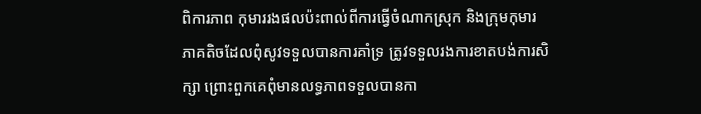ពិការភាព កុមាររងផលប៉ះពាល់ពីការធ្វើចំណាកស្រុក និងក្រុមកុមារភាគតិចដែលពុំសូវទទួលបានការគាំទ្រ ត្រូវទទួលរងការខាតបង់ការសិក្សា ព្រោះពួកគេពុំមានលទ្ធភាពទទួលបានកា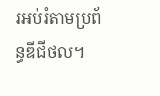រអប់រំតាមប្រព័ន្ធឌីជីថល។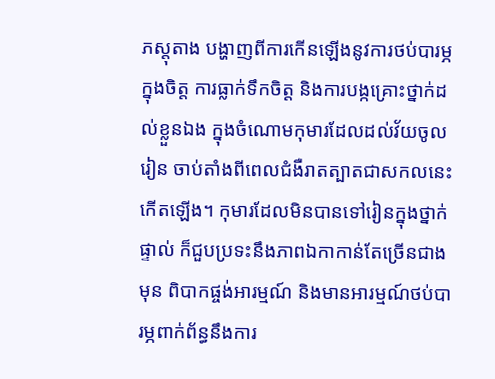ភស្តុតាង បង្ហាញពីការកើនឡើងនូវការថប់បារម្ភក្នុងចិត្ត ការធ្លាក់ទឹកចិត្ត និងការបង្កគ្រោះថ្នាក់ដល់ខ្លួនឯង ក្នុងចំណោមកុមារដែលដល់វ័យចូលរៀន ចាប់តាំងពីពេលជំងឺរាតត្បាតជាសកលនេះកើតឡើង។ កុមារដែលមិនបានទៅរៀនក្នុងថ្នាក់ផ្ទាល់ ក៏ជួបប្រទះនឹងភាពឯកាកាន់តែច្រើនជាងមុន ពិបាកផ្ចង់អារម្មណ៍ និងមានអារម្មណ៍ថប់បារម្ភពាក់ព័ន្ធនឹងការ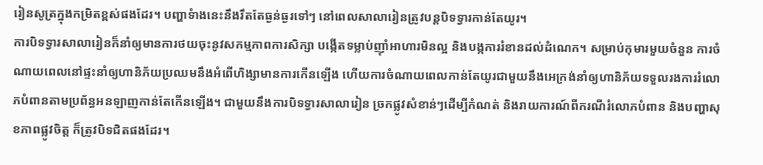រៀនសូត្រក្នុងកម្រិតខ្ពស់ផងដែរ។ បញ្ហាទំាងនេះនឹងរឹតតែធ្ងន់ធ្ងរទៅៗ នៅពេលសាលារៀនត្រូវបន្តបិទទ្វារកាន់តែយូរ។
ការបិទទ្វារសាលារៀនក៏នាំឲ្យមានការថយចុះនូវសកម្មភាពការសិក្សា បង្កើតទម្លាប់ញ៉ាំអាហារមិនល្អ និងបង្កការរំខានដល់ដំណេក។ សម្រាប់កុមារមួយចំនួន ការចំណាយពេលនៅផ្ទះនាំឲ្យហានិភ័យប្រឈមនឹងអំពើហិង្សាមានការកើនឡើង ហើយការចំណាយពេលកាន់តែយូរជាមួយនឹងអេក្រង់នាំឲ្យហានិភ័យទទួលរងការរំលោភបំពានតាមប្រព័ន្ធអនឡាញកាន់តែកើនឡើង។ ជាមួយនឹងការបិទទ្វារសាលារៀន ច្រកផ្លូវសំខាន់ៗដើម្បីកំណត់ និងរាយការណ៍ពីករណីរំលោភបំពាន និងបញ្ហាសុខភាពផ្លូវចិត្ត ក៏ត្រូវបិទជិតផងដែរ។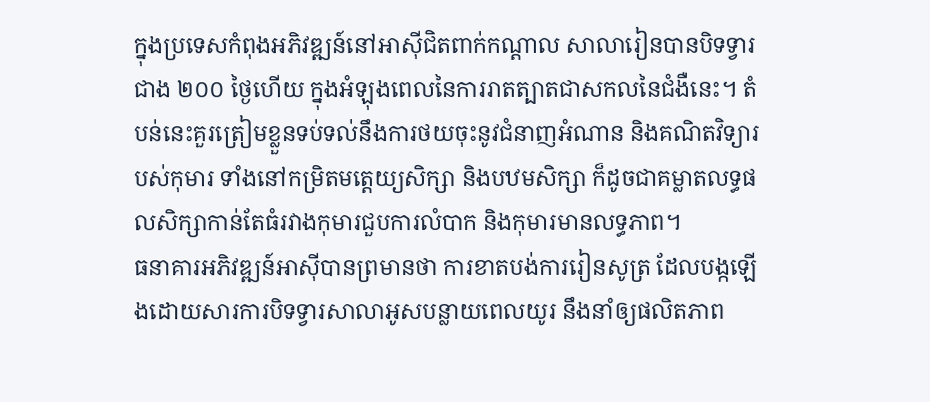ក្នុងប្រទេសកំពុងអភិវឌ្ឍន៍នៅអាស៊ីជិតពាក់កណ្តាល សាលារៀនបានបិទទ្វារជាង ២០០ ថ្ងៃហើយ ក្នុងអំឡុងពេលនៃការរាតត្បាតជាសកលនៃជំងឺនេះ។ តំបន់នេះគួរត្រៀមខ្លួនទប់ទល់នឹងការថយចុះនូវជំនាញអំណាន និងគណិតវិទ្យារបស់កុមារ ទាំងនៅកម្រិតមត្តេយ្យសិក្សា និងបឋមសិក្សា ក៏ដូចជាគម្លាតលទ្ធផលសិក្សាកាន់តែធំរវាងកុមារជួបការលំបាក និងកុមារមានលទ្ធភាព។
ធនាគារអភិវឌ្ឍន៍អាស៊ីបានព្រមានថា ការខាតបង់ការរៀនសូត្រ ដែលបង្កឡើងដោយសារការបិទទ្វារសាលាអូសបន្លាយពេលយូរ នឹងនាំឲ្យផលិតភាព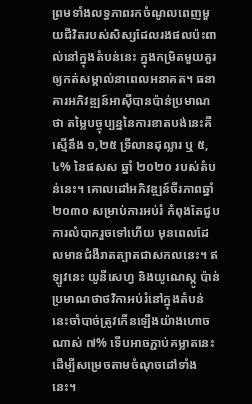ព្រមទាំងលទ្ធភាពរកចំណូលពេញមួយជីវិតរបស់សិស្សដែលរងផលប៉ះពាល់នៅក្នុងតំបន់នេះ ក្នុងកម្រិតមួយគួរឲ្យកត់សម្គាល់នាពេលអនាគត។ ធនាគារអភិវឌ្ឍន៍អាស៊ីបានប៉ាន់ប្រមាណថា តម្លៃបច្ចុប្បន្ននៃការខាតបង់នេះគឺស្មើនឹង ១,២៥ ទ្រីលានដុល្លារ ឬ ៥,៤% នៃផសស ឆ្នាំ ២០២០ របស់តំបន់នេះ។ គោលដៅអភិវឌ្ឍន៍ចីរភាពឆ្នាំ២០៣០ សម្រាប់ការអប់រំ កំពុងតែជួបការលំបាករួចទៅហើយ មុនពេលដែលមានជំងឺរាតត្បាតជាសកលនេះ។ ឥឡូវនេះ យូនីសេហ្វ និងយូណេស្កូ ប៉ាន់ប្រមាណថាថវិកាអប់រំនៅក្នុងតំបន់នេះចាំបាច់ត្រូវកើនឡើងយ៉ាងហោចណាស់ ៧% ទើបអាចភ្ជាប់គម្លាតនេះ ដើម្បីសម្រេចតាមចំណុចដៅទាំងនេះ។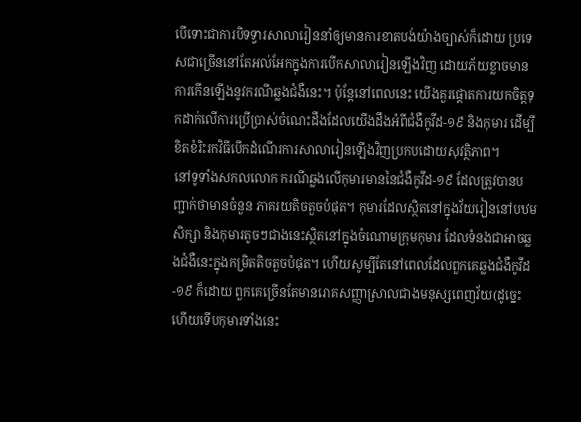បើទោះជាការបិទទ្វារសាលារៀននាំឲ្យមានការខាតបង់យ៉ាងច្បាស់ក៏ដោយ ប្រទេសជាច្រើននៅតែអល់អែកក្នុងការបើកសាលារៀនឡើងវិញ ដោយភ័យខ្លាចមានការកើនឡើងនូវករណីឆ្លងជំងឺនេះ។ ប៉ុន្តែនៅពេលនេះ យើងគួរផ្តោតការយកចិត្តទុកដាក់លើការប្រើប្រាស់ចំណេះដឹងដែលយើងដឹងអំពីជំងឺកូវីដ-១៩ និងកុមារ ដើម្បីខិតខំរិះរកវិធីបើកដំណើរការសាលារៀនឡើងវិញប្រកបដោយសុវត្ថិភាព។
នៅទូទាំងសកលលោក ករណីឆ្លងលើកុមារមាននៃជំងឺកូវីដ-១៩ ដែលត្រូវបានបញ្ជាក់ថាមានចំនួន ភាគរយតិចតួចបំផុត។ កុមារដែលស្ថិតនៅក្នុងវ័យរៀននៅបឋមសិក្សា និងកុមារតូចៗជាងនេះស្ថិតនៅក្នុងចំណោមក្រុមកុមារ ដែលទំនងជាអាចឆ្លងជំងឺនេះក្នុងកម្រិតតិចតួចបំផុត។ ហើយសូម្បីតែនៅពេលដែលពួកគេឆ្លងជំងឺកូវីដ-១៩ ក៏ដោយ ពួកគេច្រើនតែមានរោគសញ្ញាស្រាលជាងមនុស្សពេញវ័យ(ដូច្នេះហើយទើបកុមារទាំងនេះ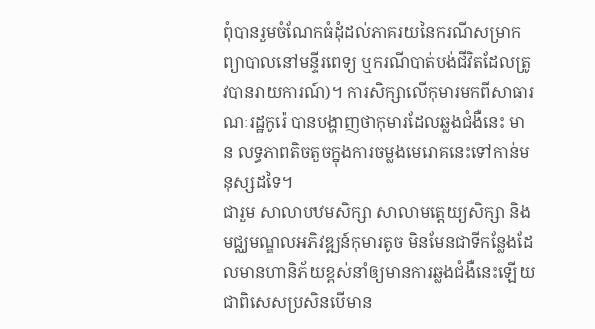ពុំបានរួមចំណែកធំដុំដល់ភាគរយនៃករណីសម្រាកព្យាបាលនៅមន្ទីរពេទ្យ ឬករណីបាត់បង់ជីវិតដែលត្រូវបានរាយការណ៍)។ ការសិក្សាលើកុមារមកពីសាធារណៈរដ្ឋកូរ៉េ បានបង្ហាញថាកុមារដែលឆ្លងជំងឺនេះ មាន លទ្ធភាពតិចតួចក្នុងការចម្លងមេរោគនេះទៅកាន់មនុស្សដទៃ។
ជារួម សាលាបឋមសិក្សា សាលាមត្តេយ្យសិក្សា និងមជ្ឈមណ្ឌលអភិវឌ្ឍន៍កុមារតូច មិនមែនជាទីកន្លែងដែលមានហានិភ័យខ្ពស់នាំឲ្យមានការឆ្លងជំងឺនេះឡើយ ជាពិសេសប្រសិនបើមាន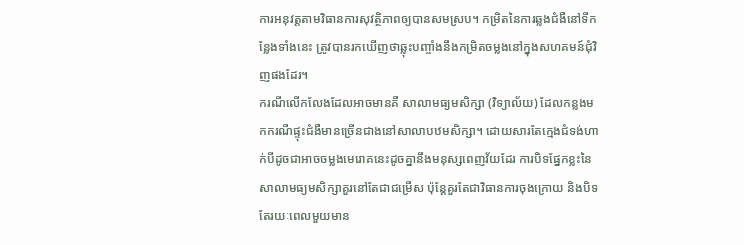ការអនុវត្តតាមវិធានការសុវត្ថិភាពឲ្យបានសមស្រប។ កម្រិតនៃការឆ្លងជំងឺនៅទីកន្លែងទាំងនេះ ត្រូវបានរកឃើញថាឆ្លុះបញ្ចាំងនឹងកម្រិតចម្លងនៅក្នុងសហគមន៍ជុំវិញផងដែរ។
ករណីលើកលែងដែលអាចមានគឺ សាលាមធ្យមសិក្សា (វិទ្យាល័យ) ដែលកន្លងមកករណីផ្ទុះជំងឺមានច្រើនជាងនៅសាលាបឋមសិក្សា។ ដោយសារតែក្មេងជំទង់ហាក់បីដូចជាអាចចម្លងមេរោគនេះដូចគ្នានឹងមនុស្សពេញវ័យដែរ ការបិទផ្នែកខ្លះនៃសាលាមធ្យមសិក្សាគួរនៅតែជាជម្រើស ប៉ុន្តែគួរតែជាវិធានការចុងក្រោយ និងបិទតែរយៈពេលមួយមាន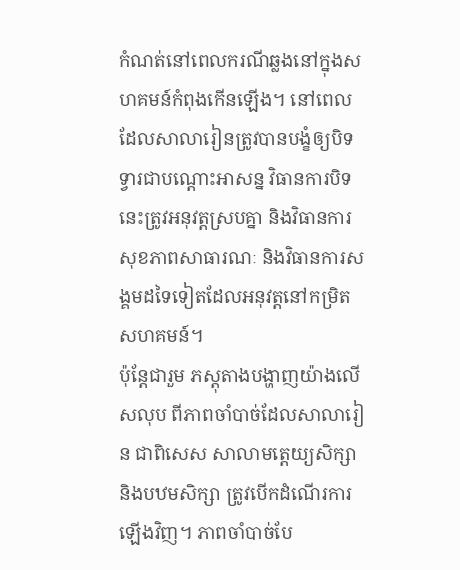កំណត់នៅពេលករណីឆ្លងនៅក្នុងសហគមន៍កំពុងកើនឡើង។ នៅពេលដែលសាលារៀនត្រូវបានបង្ខំឲ្យបិទទ្វារជាបណ្តោះអាសន្ន វិធានការបិទនេះត្រូវអនុវត្តស្របគ្នា និងវិធានការសុខភាពសាធារណៈ និងវិធានការសង្គមដទៃទៀតដែលអនុវត្តនៅកម្រិតសហគមន៍។
ប៉ុន្តែជារួម ភស្តុតាងបង្ហាញយ៉ាងលើសលុប ពីភាពចាំបាច់ដែលសាលារៀន ជាពិសេស សាលាមត្តេយ្យសិក្សា និងបឋមសិក្សា ត្រូវបើកដំណើរការឡើងវិញ។ ភាពចាំបាច់បែ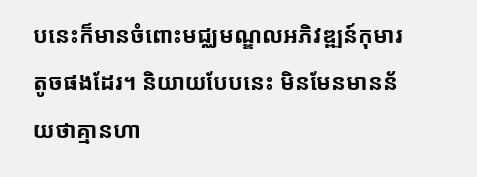បនេះក៏មានចំពោះមជ្ឈមណ្ឌលអភិវឌ្ឍន៍កុមារតូចផងដែរ។ និយាយបែបនេះ មិនមែនមានន័យថាគ្មានហា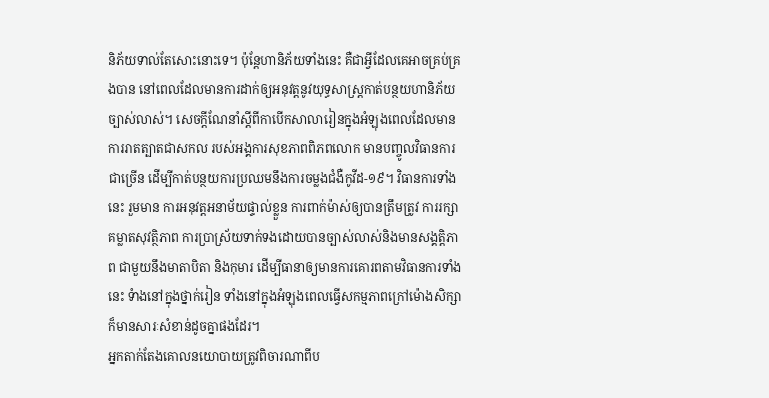និភ័យទាល់តែសោះនោះទេ។ ប៉ុន្តែហានិភ័យទាំងនេះ គឺជាអ្វីដែលគេអាចគ្រប់គ្រងបាន នៅពេលដែលមានការដាក់ឲ្យអនុវត្តនូវយុទ្ធសាស្ត្រកាត់បន្ថយហានិភ័យច្បាស់លាស់។ សេចក្តីណែនាំស្តីពីកាបើកសាលារៀនក្នុងអំឡុងពេលដែលមានការរាតត្បាតជាសកល របស់អង្គការសុខភាពពិភពលោក មានបញ្ចូលវិធានការជាច្រើន ដើម្បីកាត់បន្ថយការប្រឈមនឹងការចម្លងជំងឺកូវីដ-១៩។ វិធានការទាំងនេះ រួមមាន ការអនុវត្តអនាម័យផ្ទាល់ខ្លួន ការពាក់ម៉ាស់ឲ្យបានត្រឹមត្រូវ ការរក្សាគម្លាតសុវត្ថិភាព ការប្រាស្រ័យទាក់ទងដោយបានច្បាស់លាស់និងមានសង្គត្តិភាព ជាមួយនឹងមាតាបិតា និងកុមារ ដើម្បីធានាឲ្យមានការគោរពតាមវិធានការទាំងនេះ ទំាងនៅក្នុងថ្នាក់រៀន ទាំងនៅក្នុងអំឡុងពេលធ្វើសកម្មភាពក្រៅម៉ោងសិក្សា ក៏មានសារៈសំខាន់ដូចគ្នាផងដែរ។
អ្នកតាក់តែងគោលនយោបាយត្រូវពិចារណាពីប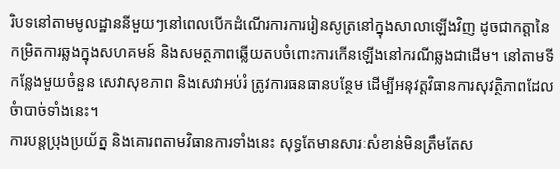រិបទនៅតាមមូលដ្ឋាននីមួយៗនៅពេលបើកដំណើរការការរៀនសូត្រនៅក្នុងសាលាឡើងវិញ ដូចជាកត្តានៃកម្រិតការឆ្លងក្នុងសហគមន៍ និងសមត្ថភាពឆ្លើយតបចំពោះការកើនឡើងនៅករណីឆ្លងជាដើម។ នៅតាមទីកន្លែងមួយចំនួន សេវាសុខភាព និងសេវាអប់រំ ត្រូវការធនធានបន្ថែម ដើម្បីអនុវត្តវិធានការសុវត្ថិភាពដែលចំាបាច់ទាំងនេះ។
ការបន្តប្រុងប្រយ័ត្ន និងគោរពតាមវិធានការទាំងនេះ សុទ្ធតែមានសារៈសំខាន់មិនត្រឹមតែស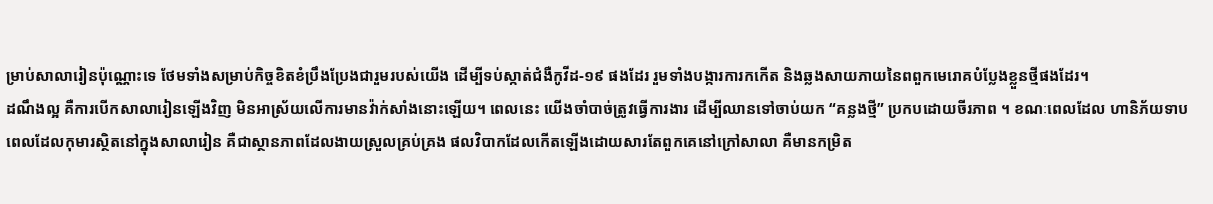ម្រាប់សាលារៀនប៉ុណ្ណោះទេ ថែមទាំងសម្រាប់កិច្ចខិតខំប្រឹងប្រែងជារួមរបស់យើង ដើម្បីទប់ស្កាត់ជំងឺកូវីដ-១៩ ផងដែរ រួមទាំងបង្ការការកកើត និងឆ្លងសាយភាយនៃពពួកមេរោគបំប្លែងខ្លួនថ្មីផងដែរ។
ដណឹងល្អ គឺការបើកសាលារៀនឡើងវិញ មិនអាស្រ័យលើការមានវ៉ាក់សាំងនោះឡើយ។ ពេលនេះ យើងចាំបាច់ត្រូវធ្វើការងារ ដើម្បីឈានទៅចាប់យក “គន្លងថ្មី” ប្រកបដោយចីរភាព ។ ខណៈពេលដែល ហានិភ័យទាបពេលដែលកុមារស្ថិតនៅក្នុងសាលារៀន គឺជាស្ថានភាពដែលងាយស្រួលគ្រប់គ្រង ផលវិបាកដែលកើតឡើងដោយសារតែពួកគេនៅក្រៅសាលា គឺមានកម្រិត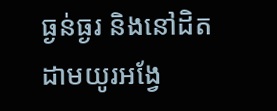ធ្ងន់ធ្ងរ និងនៅដិតដាមយូរអង្វែ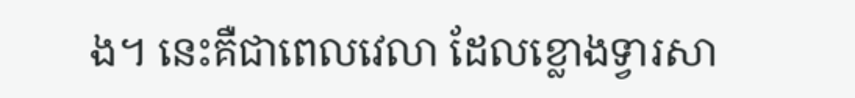ង។ នេះគឺជាពេលវេលា ដែលខ្លោងទ្វារសា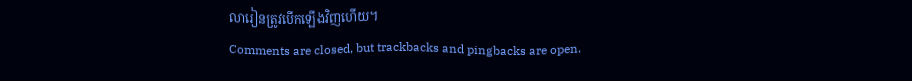លារៀនត្រូវបើកឡើងវិញហើយ។
Comments are closed, but trackbacks and pingbacks are open.